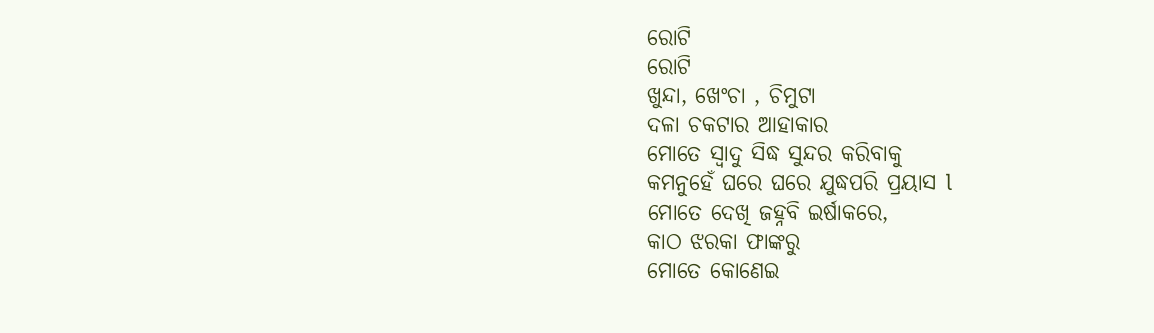ରୋଟି
ରୋଟି
ଖୁନ୍ଦା, ଖେଂଚା , ଚିମୁଟା
ଦଳା ଚକଟାର ଆହାକାର
ମୋତେ ସ୍ୱାଦୁ ସିଦ୍ଧ ସୁନ୍ଦର କରିବାକୁ
କମନୁହେଁ ଘରେ ଘରେ ଯୁଦ୍ଧପରି ପ୍ରୟାସ l
ମୋତେ ଦେଖି ଜହ୍ନବି ଇର୍ଷାକରେ,
କାଠ ଝରକା ଫାଙ୍କରୁ
ମୋତେ କୋଣେଇ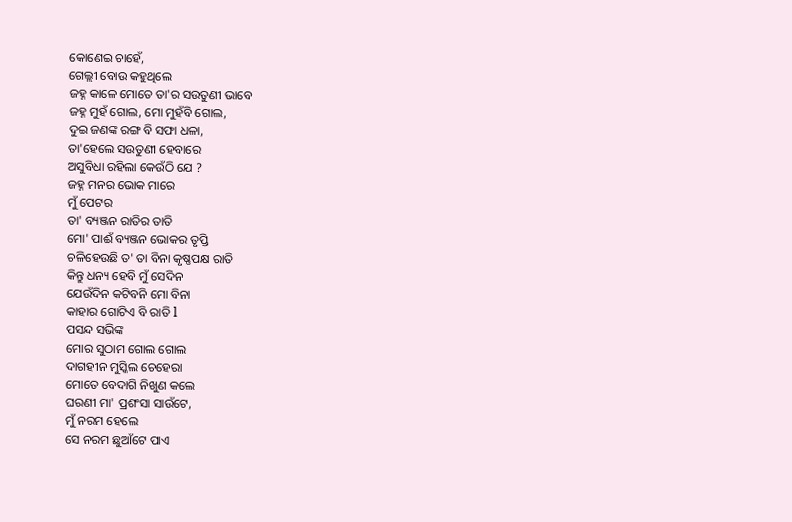କୋଣେଇ ଚାହେଁ,
ଗେଲ୍ଲୀ ବୋଉ କହୁଥିଲେ
ଜହ୍ନ କାଳେ ମୋତେ ତା'ର ସଉତୁଣୀ ଭାବେ
ଜହ୍ନ ମୁହଁ ଗୋଲ, ମୋ ମୁହଁବି ଗୋଲ,
ଦୁଇ ଜଣଙ୍କ ରଙ୍ଗ ବି ସଫା ଧଳା,
ତା'ହେଲେ ସଉତୁଣୀ ହେବାରେ
ଅସୁବିଧା ରହିଲା କେଉଁଠି ଯେ ?
ଜହ୍ନ ମନର ଭୋକ ମାରେ
ମୁଁ ପେଟର
ତା' ବ୍ୟଞ୍ଜନ ରାତିର ତାତି
ମୋ' ପାଈଁ ବ୍ୟଞ୍ଜନ ଭୋକର ତୃପ୍ତି
ଚଳିହେଉଛି ତ' ତା ବିନା କୃଷ୍ଣପକ୍ଷ ରାତି
କିନ୍ତୁ ଧନ୍ୟ ହେବି ମୁଁ ସେଦିନ
ଯେଉଁଦିନ କଟିବନି ମୋ ବିନା
କାହାର ଗୋଟିଏ ବି ରାତି l
ପସନ୍ଦ ସଭିଙ୍କ
ମୋର ସୁଠାମ ଗୋଲ ଗୋଲ
ଦାଗହୀନ ମୁସ୍କିଲ ଚେହେରା
ମୋତେ ବେଦାଗି ନିଖୁଣ କଲେ
ଘରଣୀ ମା' ପ୍ରଶଂସା ସାଉଁଟେ,
ମୁଁ ନରମ ହେଲେ
ସେ ନରମ ଛୁଆଁଟେ ପାଏ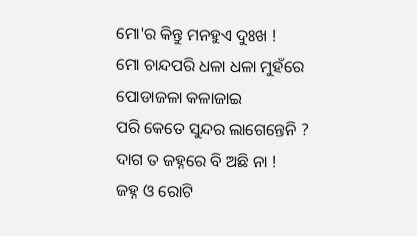ମୋ'ର କିନ୍ତୁ ମନହୁଏ ଦୁଃଖ !
ମୋ ଚାନ୍ଦପରି ଧଳା ଧଳା ମୁହଁରେ
ପୋଡାଜଳା କଳାଜାଇ
ପରି କେତେ ସୁନ୍ଦର ଲାଗେନ୍ତେନି ?
ଦାଗ ତ ଜହ୍ନରେ ବି ଅଛି ନା !
ଜହ୍ନ ଓ ରୋଟି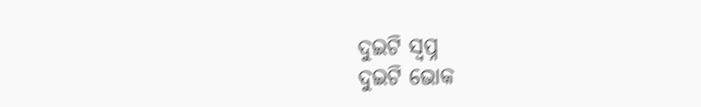ଦୁଇଟି ସ୍ବପ୍ନ
ଦୁଇଟି ଭୋକ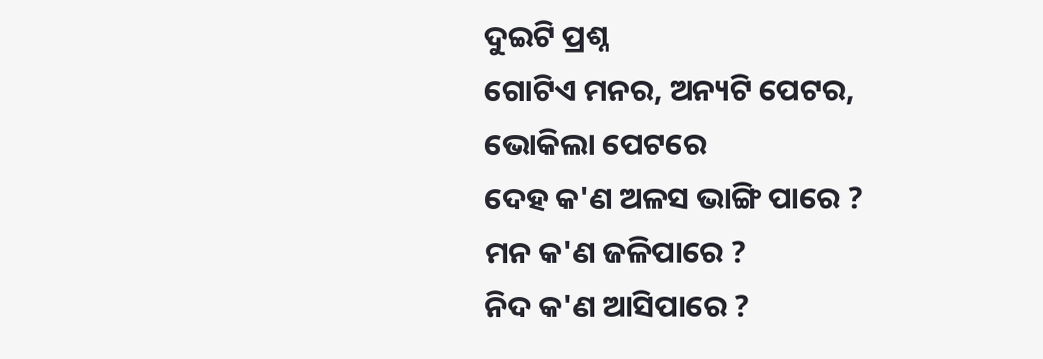ଦୁଇଟି ପ୍ରଶ୍ନ
ଗୋଟିଏ ମନର, ଅନ୍ୟଟି ପେଟର,
ଭୋକିଲା ପେଟରେ
ଦେହ କ'ଣ ଅଳସ ଭାଙ୍ଗି ପାରେ ?
ମନ କ'ଣ ଜଳିପାରେ ?
ନିଦ କ'ଣ ଆସିପାରେ ?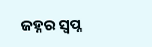ଜହ୍ନର ସ୍ବପ୍ନ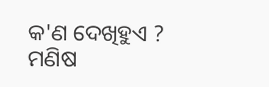କ'ଣ ଦେଖିହୁଏ ?
ମଣିଷ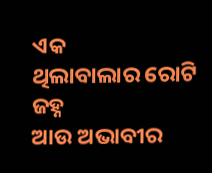ଏକ
ଥିଲାବାଲାର ରୋଟି ଜହ୍ନ
ଆଉ ଅଭାବୀର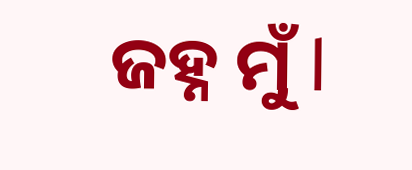ଜହ୍ନ ମୁଁ l